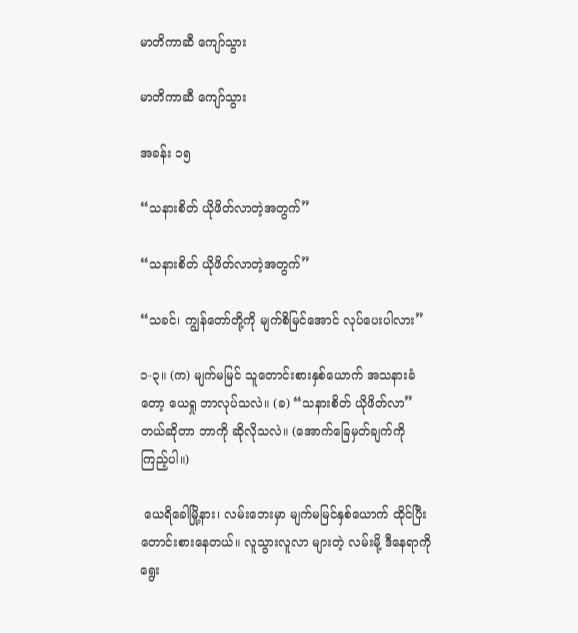မာတိကာဆီ ကျော်သွား

မာတိကာဆီ ကျော်သွား

အခန်း ၁၅

“သနားစိတ် ယိုဖိတ်လာတဲ့အတွက်”

“သနားစိတ် ယိုဖိတ်လာတဲ့အတွက်”

“သခင်၊ ကျွန်တော်တို့ကို မျက်စိမြင်အောင် လုပ်ပေးပါလား”

၁-၃။ (က) မျက်မမြင် သူတောင်းစားနှစ်ယောက် အသနားခံတော့ ယေရှု ဘာလုပ်သလဲ။ (ခ) “သနားစိတ် ယိုဖိတ်လာ” တယ်ဆိုတာ ဘာကို ဆိုလိုသလဲ။ (အောက်ခြေမှတ်ချက်ကို ကြည့်ပါ။)

 ယေရိခေါမြို့နား၊ လမ်းဘေးမှာ မျက်မမြင်နှစ်ယောက် ထိုင်ပြီး တောင်းစားနေတယ်။ လူသွားလူလာ များတဲ့ လမ်းမို့ ဒီနေရာကို ရွေး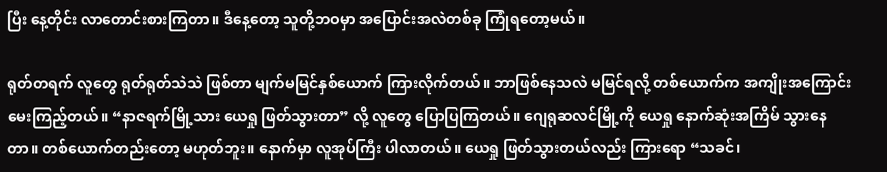ပြီး နေ့တိုင်း လာတောင်းစားကြတာ။ ဒီနေ့တော့ သူတို့ဘဝမှာ အပြောင်းအလဲတစ်ခု ကြုံရတော့မယ်။

ရုတ်တရက် လူတွေ ရုတ်ရုတ်သဲသဲ ဖြစ်တာ မျက်မမြင်နှစ်ယောက် ကြားလိုက်တယ်။ ဘာဖြစ်နေသလဲ မမြင်ရလို့ တစ်ယောက်က အကျိုးအကြောင်း မေးကြည့်တယ်။ “နာဇရက်မြို့သား ယေရှု ဖြတ်သွားတာ” လို့ လူတွေ ပြောပြကြတယ်။ ဂျေရုဆလင်မြို့ကို ယေရှု နောက်ဆုံးအကြိမ် သွားနေတာ။ တစ်ယောက်တည်းတော့ မဟုတ်ဘူး။ နောက်မှာ လူအုပ်ကြီး ပါလာတယ်။ ယေရှု ဖြတ်သွားတယ်လည်း ကြားရော “သခင်၊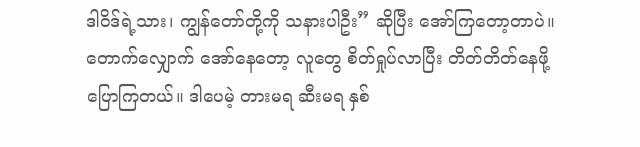ဒါဝိဒ်ရဲ့သား၊ ကျွန်တော်တို့ကို သနားပါဦး” ဆိုပြီး အော်ကြတော့တာပဲ။ တောက်လျှောက် အော်နေတော့ လူတွေ စိတ်ရှုပ်လာပြီး တိတ်တိတ်နေဖို့ ပြောကြတယ်။ ဒါပေမဲ့ တားမရ ဆီးမရ နှစ်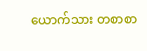ယောက်သား တစာစာ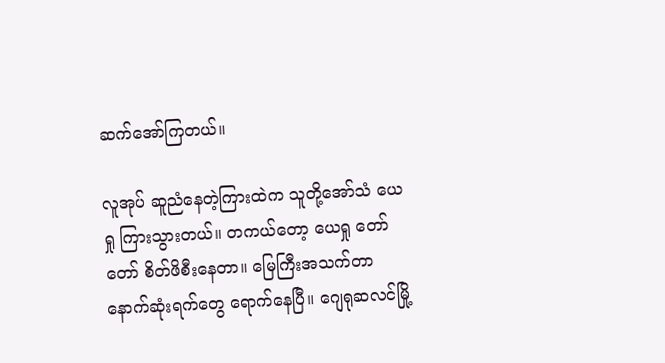ဆက်အော်ကြတယ်။

လူအုပ် ဆူညံနေတဲ့ကြားထဲက သူတို့အော်သံ ယေရှု ကြားသွားတယ်။ တကယ်တော့ ယေရှု တော်တော် စိတ်ဖိစီးနေတာ။ မြေကြီးအသက်တာ နောက်ဆုံးရက်တွေ ရောက်နေပြီ။ ဂျေရုဆလင်မြို့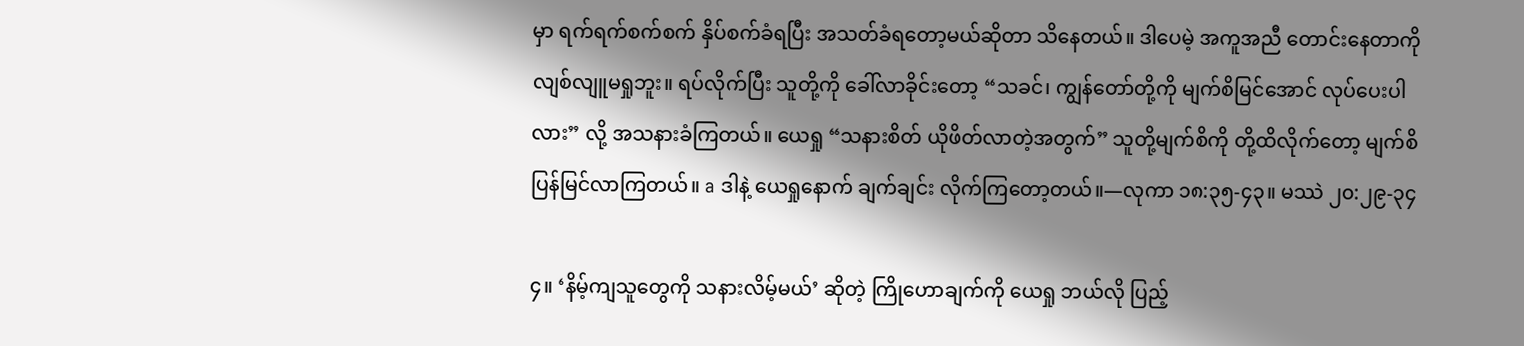မှာ ရက်ရက်စက်စက် နှိပ်စက်ခံရပြီး အသတ်ခံရတော့မယ်ဆိုတာ သိနေတယ်။ ဒါပေမဲ့ အကူအညီ တောင်းနေတာကို လျစ်လျူမရှုဘူး။ ရပ်လိုက်ပြီး သူတို့ကို ခေါ်လာခိုင်းတော့ “သခင်၊ ကျွန်တော်တို့ကို မျက်စိမြင်အောင် လုပ်ပေးပါလား” လို့ အသနားခံကြတယ်။ ယေရှု “သနားစိတ် ယိုဖိတ်လာတဲ့အတွက်” သူတို့မျက်စိကို တို့ထိလိုက်တော့ မျက်စိ ပြန်မြင်လာကြတယ်။ a ဒါနဲ့ ယေရှုနောက် ချက်ချင်း လိုက်ကြတော့တယ်။—လုကာ ၁၈:၃၅-၄၃။ မဿဲ ၂၀:၂၉-၃၄

၄။ ‘နိမ့်ကျသူတွေကို သနားလိမ့်မယ်’ ဆိုတဲ့ ကြိုဟောချက်ကို ယေရှု ဘယ်လို ပြည့်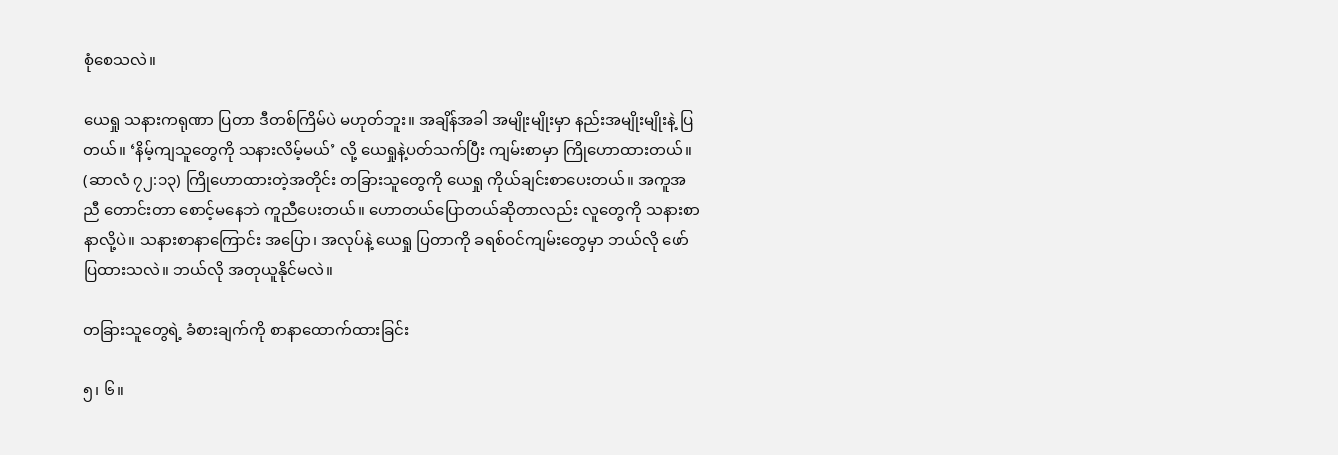စုံစေသလဲ။

ယေရှု သနားကရုဏာ ပြတာ ဒီတစ်ကြိမ်ပဲ မဟုတ်ဘူး။ အချိန်အခါ အမျိုးမျိုးမှာ နည်းအမျိုးမျိုးနဲ့ ပြတယ်။ ‘နိမ့်ကျသူတွေကို သနားလိမ့်မယ်’ လို့ ယေရှုနဲ့ပတ်သက်ပြီး ကျမ်းစာမှာ ကြိုဟောထားတယ်။ (ဆာလံ ၇၂:၁၃) ကြိုဟောထားတဲ့အတိုင်း တခြားသူတွေကို ယေရှု ကိုယ်ချင်းစာပေးတယ်။ အကူအညီ တောင်းတာ စောင့်မနေဘဲ ကူညီပေးတယ်။ ဟောတယ်ပြောတယ်ဆိုတာလည်း လူတွေကို သနားစာနာလို့ပဲ။ သနားစာနာကြောင်း အပြော၊ အလုပ်နဲ့ ယေရှု ပြတာကို ခရစ်ဝင်ကျမ်းတွေမှာ ဘယ်လို ဖော်ပြထားသလဲ။ ဘယ်လို အတုယူနိုင်မလဲ။

တခြားသူတွေရဲ့ ခံစားချက်ကို စာနာထောက်ထားခြင်း

၅၊ ၆။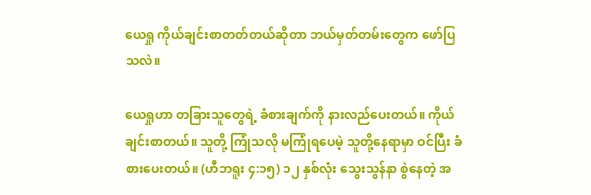ယေရှု ကိုယ်ချင်းစာတတ်တယ်ဆိုတာ ဘယ်မှတ်တမ်းတွေက ဖော်ပြသလဲ။

ယေရှုဟာ တခြားသူတွေရဲ့ ခံစားချက်ကို နားလည်ပေးတယ်။ ကိုယ်ချင်းစာတယ်။ သူတို့ ကြုံသလို မကြုံရပေမဲ့ သူတို့နေရာမှာ ဝင်ပြီး ခံစားပေးတယ်။ (ဟီဘရူး ၄:၁၅) ၁၂ နှစ်လုံး သွေးသွန်နာ စွဲနေတဲ့ အ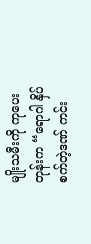မျိုးသမီးကို ကုပေးတုန်းက “ရောဂါ နှိပ်စက်တဲ့ဒဏ် ကင်း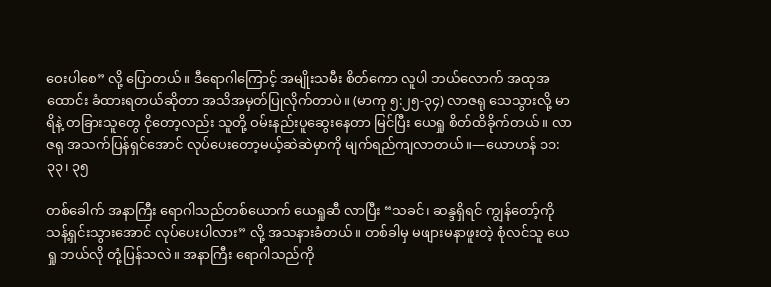ဝေးပါစေ” လို့ ပြောတယ်။ ဒီရောဂါကြောင့် အမျိုးသမီး စိတ်ကော လူပါ ဘယ်လောက် အထုအထောင်း ခံထားရတယ်ဆိုတာ အသိအမှတ်ပြုလိုက်တာပဲ။ (မာကု ၅:၂၅-၃၄) လာဇရု သေသွားလို့ မာရိနဲ့ တခြားသူတွေ ငိုတော့လည်း သူတို့ ဝမ်းနည်းပူဆွေးနေတာ မြင်ပြီး ယေရှု စိတ်ထိခိုက်တယ်။ လာဇရု အသက်ပြန်ရှင်အောင် လုပ်ပေးတော့မယ့်ဆဲဆဲမှာကို မျက်ရည်ကျလာတယ်။—ယောဟန် ၁၁:၃၃၊ ၃၅

တစ်ခေါက် အနာကြီး ရောဂါသည်တစ်ယောက် ယေရှုဆီ လာပြီး “သခင်၊ ဆန္ဒရှိရင် ကျွန်တော့်ကို သန့်ရှင်းသွားအောင် လုပ်ပေးပါလား” လို့ အသနားခံတယ်။ တစ်ခါမှ မဖျားမနာဖူးတဲ့ စုံလင်သူ ယေရှု ဘယ်လို တုံ့ပြန်သလဲ။ အနာကြီး ရောဂါသည်ကို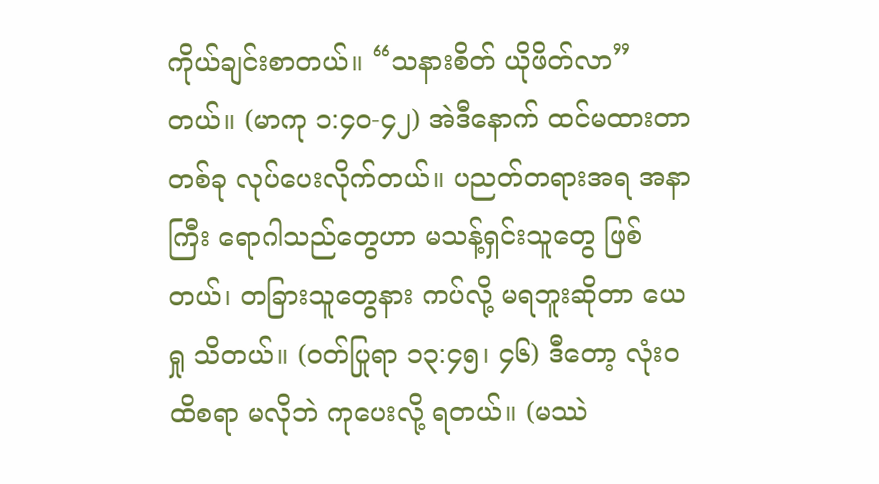ကိုယ်ချင်းစာတယ်။ “သနားစိတ် ယိုဖိတ်လာ” တယ်။ (မာကု ၁:၄၀-၄၂) အဲဒီနောက် ထင်မထားတာတစ်ခု လုပ်ပေးလိုက်တယ်။ ပညတ်တရားအရ အနာကြီး ရောဂါသည်တွေဟာ မသန့်ရှင်းသူတွေ ဖြစ်တယ်၊ တခြားသူတွေနား ကပ်လို့ မရဘူးဆိုတာ ယေရှု သိတယ်။ (ဝတ်ပြုရာ ၁၃:၄၅၊ ၄၆) ဒီတော့ လုံးဝ ထိစရာ မလိုဘဲ ကုပေးလို့ ရတယ်။ (မဿဲ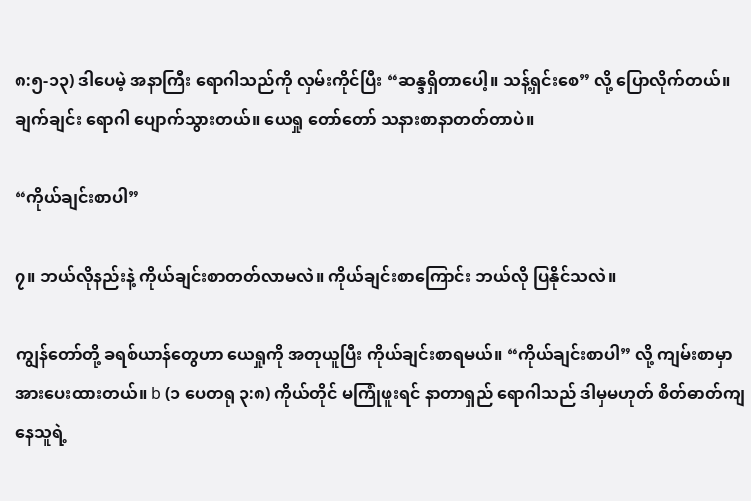၈:၅-၁၃) ဒါပေမဲ့ အနာကြီး ရောဂါသည်ကို လှမ်းကိုင်ပြီး “ဆန္ဒရှိတာပေါ့။ သန့်ရှင်းစေ” လို့ ပြောလိုက်တယ်။ ချက်ချင်း ရောဂါ ပျောက်သွားတယ်။ ယေရှု တော်တော် သနားစာနာတတ်တာပဲ။

“ကိုယ်ချင်းစာပါ”

၇။ ဘယ်လိုနည်းနဲ့ ကိုယ်ချင်းစာတတ်လာမလဲ။ ကိုယ်ချင်းစာကြောင်း ဘယ်လို ပြနိုင်သလဲ။

ကျွန်တော်တို့ ခရစ်ယာန်တွေဟာ ယေရှုကို အတုယူပြီး ကိုယ်ချင်းစာရမယ်။ “ကိုယ်ချင်းစာပါ” လို့ ကျမ်းစာမှာ အားပေးထားတယ်။ b (၁ ပေတရု ၃:၈) ကိုယ်တိုင် မကြုံဖူးရင် နာတာရှည် ရောဂါသည် ဒါမှမဟုတ် စိတ်ဓာတ်ကျနေသူရဲ့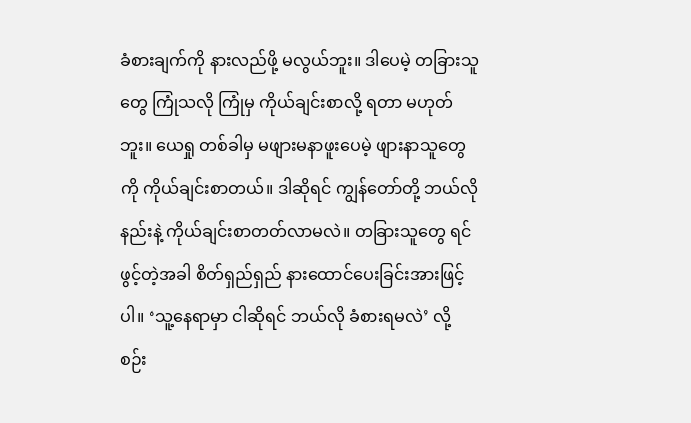ခံစားချက်ကို နားလည်ဖို့ မလွယ်ဘူး။ ဒါပေမဲ့ တခြားသူတွေ ကြုံသလို ကြုံမှ ကိုယ်ချင်းစာလို့ ရတာ မဟုတ်ဘူး။ ယေရှု တစ်ခါမှ မဖျားမနာဖူးပေမဲ့ ဖျားနာသူတွေကို ကိုယ်ချင်းစာတယ်။ ဒါဆိုရင် ကျွန်တော်တို့ ဘယ်လိုနည်းနဲ့ ကိုယ်ချင်းစာတတ်လာမလဲ။ တခြားသူတွေ ရင်ဖွင့်တဲ့အခါ စိတ်ရှည်ရှည် နားထောင်ပေးခြင်းအားဖြင့်ပါ။ ‘သူ့နေရာမှာ ငါဆိုရင် ဘယ်လို ခံစားရမလဲ’ လို့ စဉ်း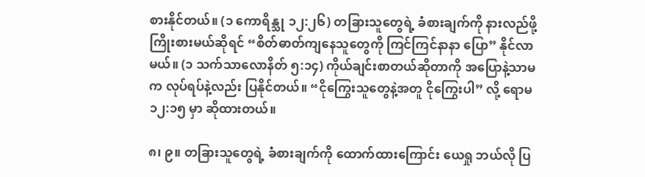စားနိုင်တယ်။ (၁ ကောရိန္သု ၁၂:၂၆) တခြားသူတွေရဲ့ ခံစားချက်ကို နားလည်ဖို့ ကြိုးစားမယ်ဆိုရင် “စိတ်ဓာတ်ကျနေသူတွေကို ကြင်ကြင်နာနာ ပြော” နိုင်လာမယ်။ (၁ သက်သာလောနိတ် ၅:၁၄) ကိုယ်ချင်းစာတယ်ဆိုတာကို အပြောနဲ့သာမက လုပ်ရပ်နဲ့လည်း ပြနိုင်တယ်။ “ငိုကြွေးသူတွေနဲ့အတူ ငိုကြွေးပါ” လို့ ရောမ ၁၂:၁၅ မှာ ဆိုထားတယ်။

၈၊ ၉။ တခြားသူတွေရဲ့ ခံစားချက်ကို ထောက်ထားကြောင်း ယေရှု ဘယ်လို ပြ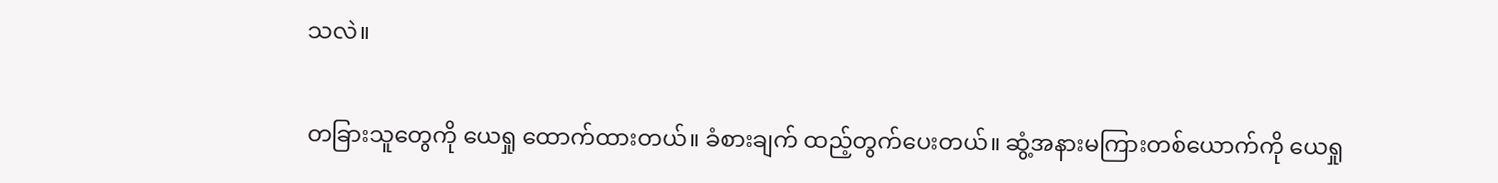သလဲ။

တခြားသူတွေကို ယေရှု ထောက်ထားတယ်။ ခံစားချက် ထည့်တွက်ပေးတယ်။ ဆွံ့အနားမကြားတစ်ယောက်ကို ယေရှု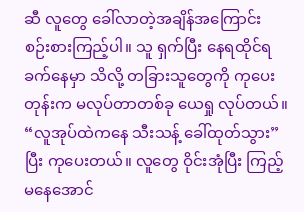ဆီ လူတွေ ခေါ်လာတဲ့အချိန်အကြောင်း စဉ်းစားကြည့်ပါ။ သူ ရှက်ပြီး နေရထိုင်ရ ခက်နေမှာ သိလို့ တခြားသူတွေကို ကုပေးတုန်းက မလုပ်တာတစ်ခု ယေရှု လုပ်တယ်။ “လူအုပ်ထဲကနေ သီးသန့် ခေါ်ထုတ်သွား” ပြီး ကုပေးတယ်။ လူတွေ ဝိုင်းအုံပြီး ကြည့်မနေအောင်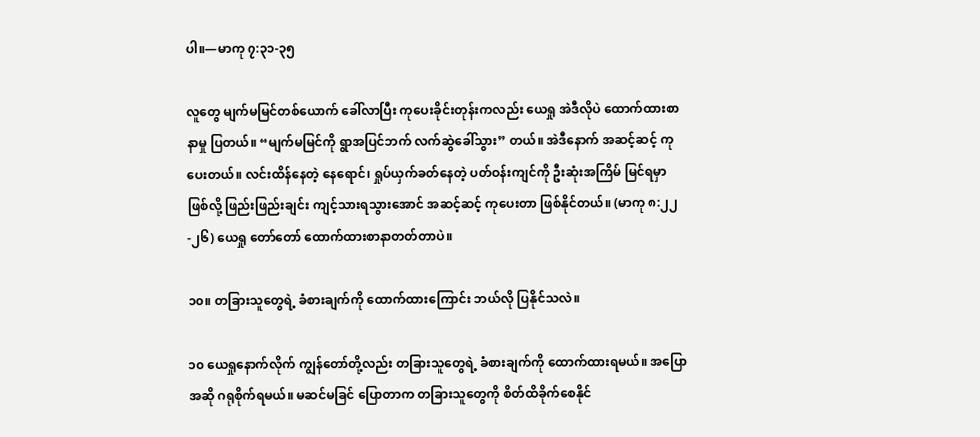ပါ။—မာကု ၇:၃၁-၃၅

လူတွေ မျက်မမြင်တစ်ယောက် ခေါ်လာပြီး ကုပေးခိုင်းတုန်းကလည်း ယေရှု အဲဒီလိုပဲ ထောက်ထားစာနာမှု ပြတယ်။ “မျက်မမြင်ကို ရွာအပြင်ဘက် လက်ဆွဲခေါ်သွား” တယ်။ အဲဒီနောက် အဆင့်ဆင့် ကုပေးတယ်။ လင်းထိန်နေတဲ့ နေရောင်၊ ရှုပ်ယှက်ခတ်နေတဲ့ ပတ်ဝန်းကျင်ကို ဦးဆုံးအကြိမ် မြင်ရမှာ ဖြစ်လို့ ဖြည်းဖြည်းချင်း ကျင့်သားရသွားအောင် အဆင့်ဆင့် ကုပေးတာ ဖြစ်နိုင်တယ်။ (မာကု ၈:၂၂-၂၆) ယေရှု တော်တော် ထောက်ထားစာနာတတ်တာပဲ။

၁၀။ တခြားသူတွေရဲ့ ခံစားချက်ကို ထောက်ထားကြောင်း ဘယ်လို ပြနိုင်သလဲ။

၁၀ ယေရှုနောက်လိုက် ကျွန်တော်တို့လည်း တခြားသူတွေရဲ့ ခံစားချက်ကို ထောက်ထားရမယ်။ အပြောအဆို ဂရုစိုက်ရမယ်။ မဆင်မခြင် ပြောတာက တခြားသူတွေကို စိတ်ထိခိုက်စေနိုင်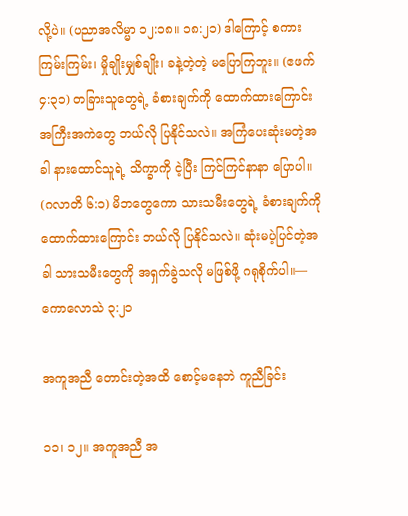လို့ပဲ။ (ပညာအလိမ္မာ ၁၂:၁၈။ ၁၈:၂၁) ဒါကြောင့် စကားကြမ်းကြမ်း၊ မှိုချိုးမျှစ်ချိုး၊ ခနဲ့တဲ့တဲ့ မပြောကြဘူး။ (ဧဖက် ၄:၃၁) တခြားသူတွေရဲ့ ခံစားချက်ကို ထောက်ထားကြောင်း အကြီးအကဲတွေ ဘယ်လို ပြနိုင်သလဲ။ အကြံပေးဆုံးမတဲ့အခါ နားထောင်သူရဲ့ သိက္ခာကို ငဲ့ပြီး ကြင်ကြင်နာနာ ပြောပါ။ (ဂလာတိ ၆:၁) မိဘတွေကော သားသမီးတွေရဲ့ ခံစားချက်ကို ထောက်ထားကြောင်း ဘယ်လို ပြနိုင်သလဲ။ ဆုံးမပဲ့ပြင်တဲ့အခါ သားသမီးတွေကို အရှက်ခွဲသလို မဖြစ်ဖို့ ဂရုစိုက်ပါ။—ကောလောသဲ ၃:၂၁

အကူအညီ တောင်းတဲ့အထိ စောင့်မနေဘဲ ကူညီခြင်း

၁၁၊ ၁၂။ အကူအညီ အ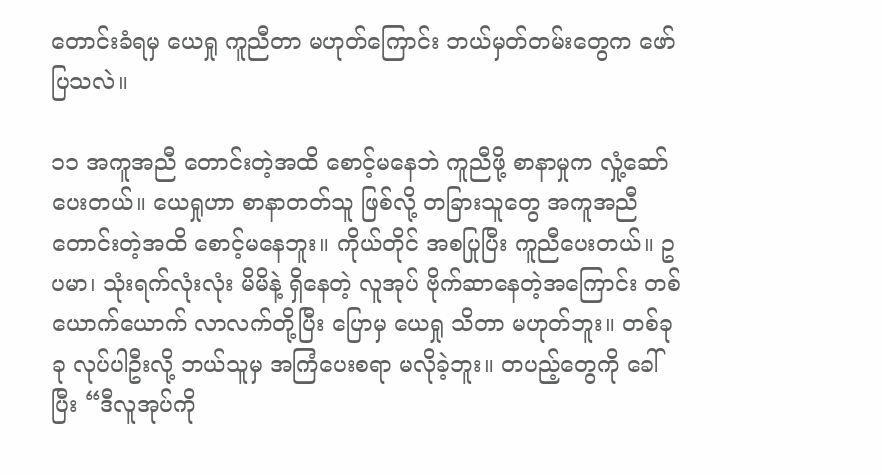တောင်းခံရမှ ယေရှု ကူညီတာ မဟုတ်ကြောင်း ဘယ်မှတ်တမ်းတွေက ဖော်ပြသလဲ။

၁၁ အကူအညီ တောင်းတဲ့အထိ စောင့်မနေဘဲ ကူညီဖို့ စာနာမှုက လှုံ့ဆော်ပေးတယ်။ ယေရှုဟာ စာနာတတ်သူ ဖြစ်လို့ တခြားသူတွေ အကူအညီ တောင်းတဲ့အထိ စောင့်မနေဘူး။ ကိုယ်တိုင် အစပြုပြီး ကူညီပေးတယ်။ ဥပမာ၊ သုံးရက်လုံးလုံး မိမိနဲ့ ရှိနေတဲ့ လူအုပ် ဗိုက်ဆာနေတဲ့အကြောင်း တစ်ယောက်ယောက် လာလက်တို့ပြီး ပြောမှ ယေရှု သိတာ မဟုတ်ဘူး။ တစ်ခုခု လုပ်ပါဦးလို့ ဘယ်သူမှ အကြံပေးစရာ မလိုခဲ့ဘူး။ တပည့်တွေကို ခေါ်ပြီး “ဒီလူအုပ်ကို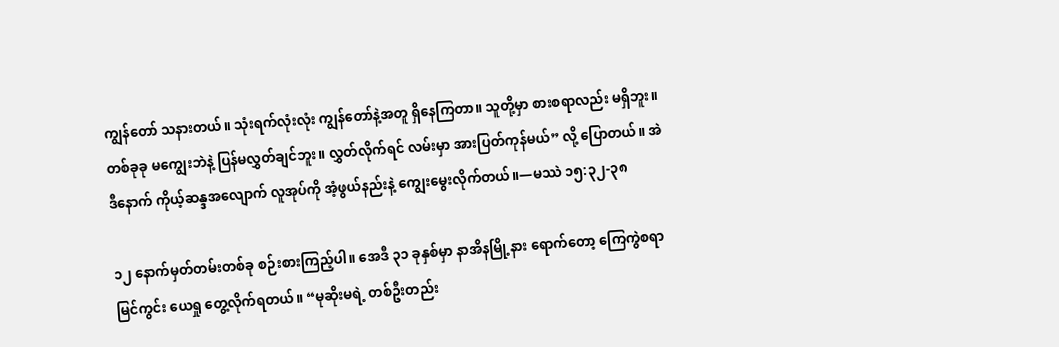ကျွန်တော် သနားတယ်။ သုံးရက်လုံးလုံး ကျွန်တော်နဲ့အတူ ရှိနေကြတာ။ သူတို့မှာ စားစရာလည်း မရှိဘူး။ တစ်ခုခု မကျွေးဘဲနဲ့ ပြန်မလွှတ်ချင်ဘူး။ လွှတ်လိုက်ရင် လမ်းမှာ အားပြတ်ကုန်မယ်” လို့ ပြောတယ်။ အဲဒီနောက် ကိုယ့်ဆန္ဒအလျောက် လူအုပ်ကို အံ့ဖွယ်နည်းနဲ့ ကျွေးမွေးလိုက်တယ်။—မဿဲ ၁၅:၃၂-၃၈

၁၂ နောက်မှတ်တမ်းတစ်ခု စဉ်းစားကြည့်ပါ။ အေဒီ ၃၁ ခုနှစ်မှာ နာအိနမြို့နား ရောက်တော့ ကြေကွဲစရာ မြင်ကွင်း ယေရှု တွေ့လိုက်ရတယ်။ “မုဆိုးမရဲ့ တစ်ဦးတည်း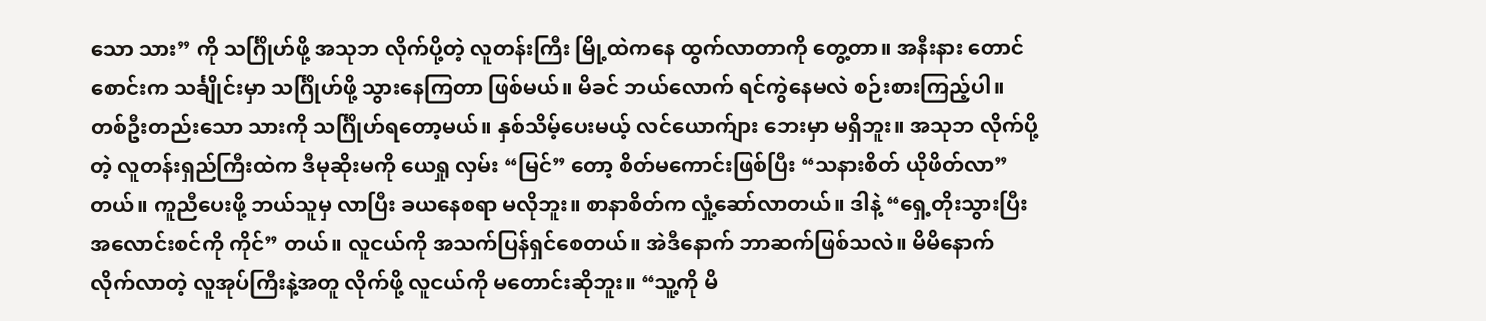သော သား” ကို သင်္ဂြိုဟ်ဖို့ အသုဘ လိုက်ပို့တဲ့ လူတန်းကြီး မြို့ထဲကနေ ထွက်လာတာကို တွေ့တာ။ အနီးနား တောင်စောင်းက သင်္ချိုင်းမှာ သင်္ဂြိုဟ်ဖို့ သွားနေကြတာ ဖြစ်မယ်။ မိခင် ဘယ်လောက် ရင်ကွဲနေမလဲ စဉ်းစားကြည့်ပါ။ တစ်ဦးတည်းသော သားကို သင်္ဂြိုဟ်ရတော့မယ်။ နှစ်သိမ့်ပေးမယ့် လင်ယောက်ျား ဘေးမှာ မရှိဘူး။ အသုဘ လိုက်ပို့တဲ့ လူတန်းရှည်ကြီးထဲက ဒီမုဆိုးမကို ယေရှု လှမ်း “မြင်” တော့ စိတ်မကောင်းဖြစ်ပြီး “သနားစိတ် ယိုဖိတ်လာ” တယ်။ ကူညီပေးဖို့ ဘယ်သူမှ လာပြီး ခယနေစရာ မလိုဘူး။ စာနာစိတ်က လှုံ့ဆော်လာတယ်။ ဒါနဲ့ “ရှေ့တိုးသွားပြီး အလောင်းစင်ကို ကိုင်” တယ်။ လူငယ်ကို အသက်ပြန်ရှင်စေတယ်။ အဲဒီနောက် ဘာဆက်ဖြစ်သလဲ။ မိမိနောက် လိုက်လာတဲ့ လူအုပ်ကြီးနဲ့အတူ လိုက်ဖို့ လူငယ်ကို မတောင်းဆိုဘူး။ “သူ့ကို မိ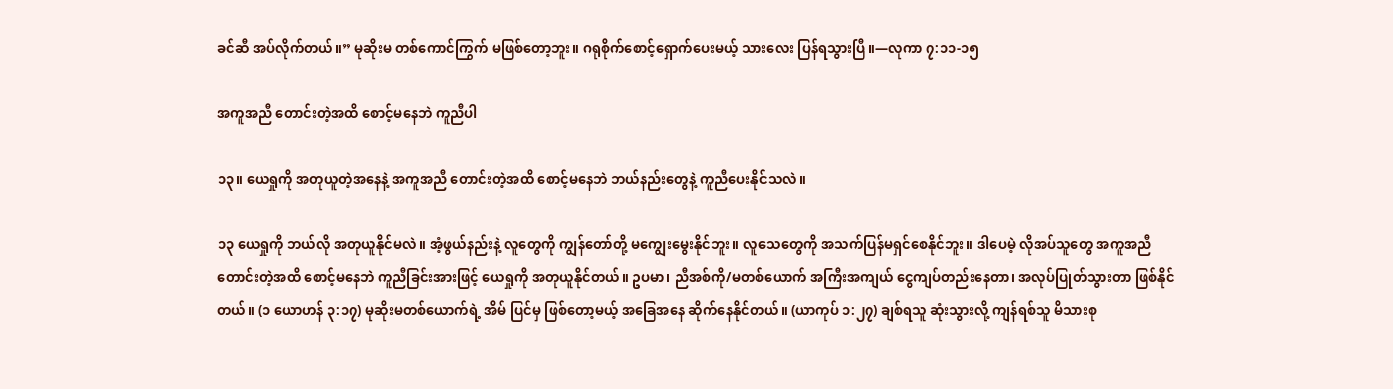ခင်ဆီ အပ်လိုက်တယ်။” မုဆိုးမ တစ်ကောင်ကြွက် မဖြစ်တော့ဘူး။ ဂရုစိုက်စောင့်ရှောက်ပေးမယ့် သားလေး ပြန်ရသွားပြီ။—လုကာ ၇:၁၁-၁၅

အကူအညီ တောင်းတဲ့အထိ စောင့်မနေဘဲ ကူညီပါ

၁၃။ ယေရှုကို အတုယူတဲ့အနေနဲ့ အကူအညီ တောင်းတဲ့အထိ စောင့်မနေဘဲ ဘယ်နည်းတွေနဲ့ ကူညီပေးနိုင်သလဲ။

၁၃ ယေရှုကို ဘယ်လို အတုယူနိုင်မလဲ။ အံ့ဖွယ်နည်းနဲ့ လူတွေကို ကျွန်တော်တို့ မကျွေးမွေးနိုင်ဘူး။ လူသေတွေကို အသက်ပြန်မရှင်စေနိုင်ဘူး။ ဒါပေမဲ့ လိုအပ်သူတွေ အကူအညီ တောင်းတဲ့အထိ စောင့်မနေဘဲ ကူညီခြင်းအားဖြင့် ယေရှုကို အတုယူနိုင်တယ်။ ဥပမာ၊ ညီအစ်ကို/မတစ်ယောက် အကြီးအကျယ် ငွေကျပ်တည်းနေတာ၊ အလုပ်ပြုတ်သွားတာ ဖြစ်နိုင်တယ်။ (၁ ယောဟန် ၃:၁၇) မုဆိုးမတစ်ယောက်ရဲ့ အိမ် ပြင်မှ ဖြစ်တော့မယ့် အခြေအနေ ဆိုက်နေနိုင်တယ်။ (ယာကုပ် ၁:၂၇) ချစ်ရသူ ဆုံးသွားလို့ ကျန်ရစ်သူ မိသားစု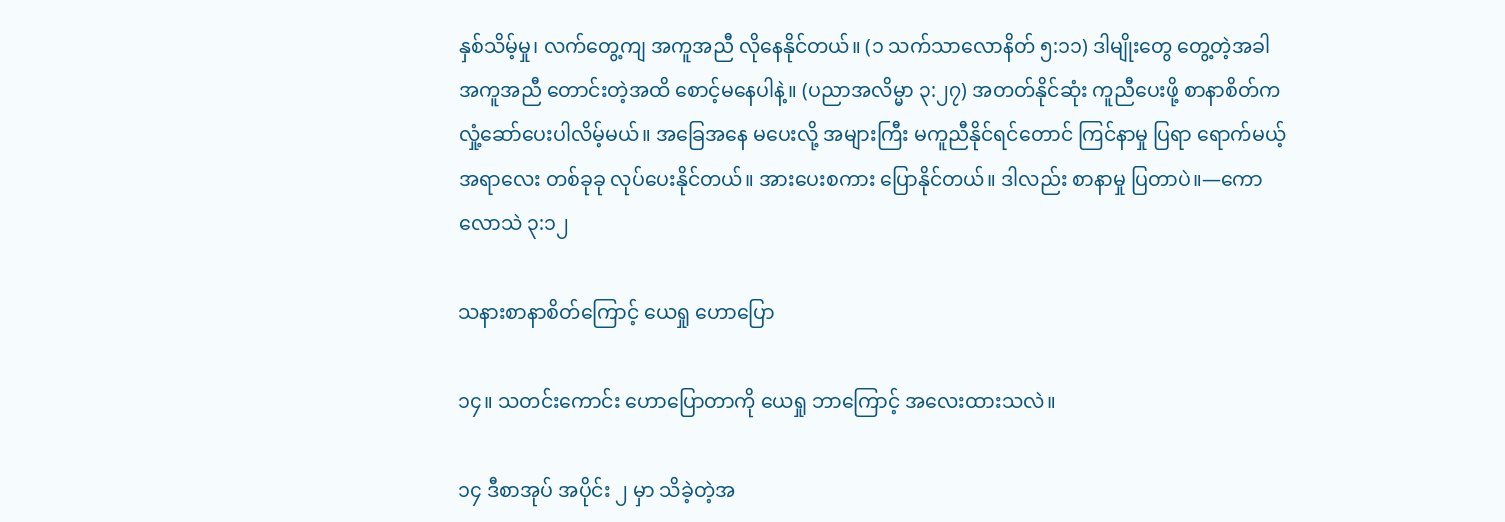နှစ်သိမ့်မှု၊ လက်တွေ့ကျ အကူအညီ လိုနေနိုင်တယ်။ (၁ သက်သာလောနိတ် ၅:၁၁) ဒါမျိုးတွေ တွေ့တဲ့အခါ အကူအညီ တောင်းတဲ့အထိ စောင့်မနေပါနဲ့။ (ပညာအလိမ္မာ ၃:၂၇) အတတ်နိုင်ဆုံး ကူညီပေးဖို့ စာနာစိတ်က လှုံ့ဆော်ပေးပါလိမ့်မယ်။ အခြေအနေ မပေးလို့ အများကြီး မကူညီနိုင်ရင်တောင် ကြင်နာမှု ပြရာ ရောက်မယ့်အရာလေး တစ်ခုခု လုပ်ပေးနိုင်တယ်။ အားပေးစကား ပြောနိုင်တယ်။ ဒါလည်း စာနာမှု ပြတာပဲ။—ကောလောသဲ ၃:၁၂

သနားစာနာစိတ်ကြောင့် ယေရှု ဟောပြော

၁၄။ သတင်းကောင်း ဟောပြောတာကို ယေရှု ဘာကြောင့် အလေးထားသလဲ။

၁၄ ဒီစာအုပ် အပိုင်း ၂ မှာ သိခဲ့တဲ့အ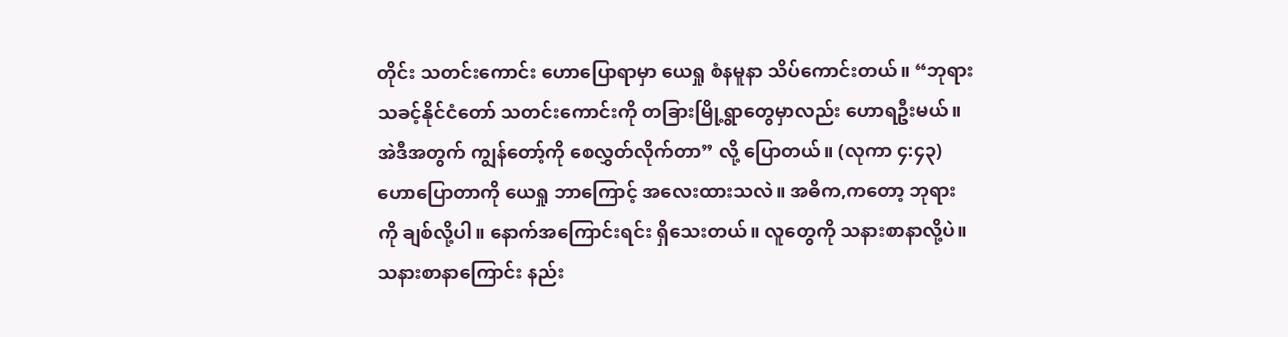တိုင်း သတင်းကောင်း ဟောပြောရာမှာ ယေရှု စံနမူနာ သိပ်ကောင်းတယ်။ “ဘုရားသခင့်နိုင်ငံတော် သတင်းကောင်းကို တခြားမြို့ရွာတွေမှာလည်း ဟောရဦးမယ်။ အဲဒီအတွက် ကျွန်တော့်ကို စေလွှတ်လိုက်တာ” လို့ ပြောတယ်။ (လုကာ ၄:၄၃) ဟောပြောတာကို ယေရှု ဘာကြောင့် အလေးထားသလဲ။ အဓိက,ကတော့ ဘုရားကို ချစ်လို့ပါ။ နောက်အကြောင်းရင်း ရှိသေးတယ်။ လူတွေကို သနားစာနာလို့ပဲ။ သနားစာနာကြောင်း နည်း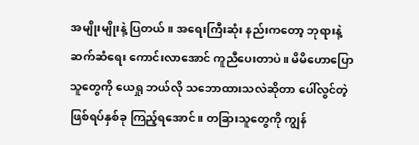အမျိုးမျိုးနဲ့ ပြတယ်။ အရေးကြီးဆုံး နည်းကတော့ ဘုရားနဲ့ ဆက်ဆံရေး ကောင်းလာအောင် ကူညီပေးတာပဲ။ မိမိဟောပြောသူတွေကို ယေရှု ဘယ်လို သဘောထားသလဲဆိုတာ ပေါ်လွင်တဲ့ ဖြစ်ရပ်နှစ်ခု ကြည့်ရအောင်။ တခြားသူတွေကို ကျွန်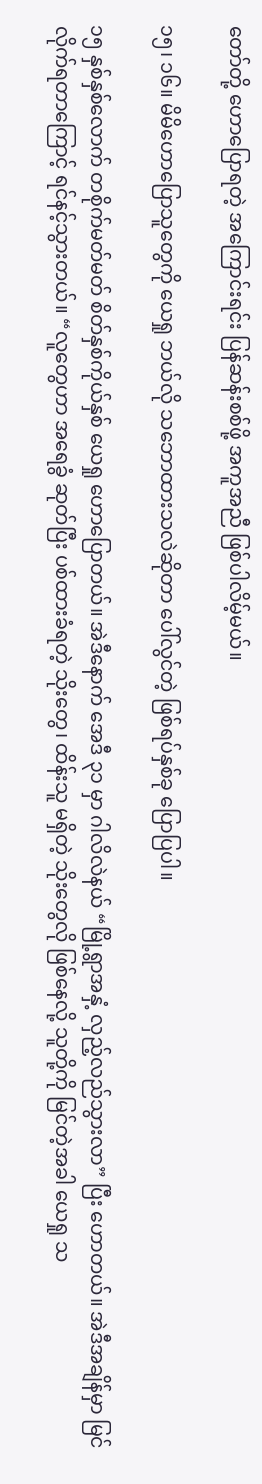တော်တို့ ဟောပြောရတဲ့ အကြောင်းရင်း ပြန်ဆန်းစစ်ဖို့ အကူအညီ ဖြစ်ပါလိမ့်မယ်။

၁၅၊ ၁၆။ မိမိဟောပြောသူတွေကို ယေရှု ဘယ်လို သဘောထားသလဲဆိုတာ ပေါ်လွင်တဲ့ ဖြစ်ရပ်နှစ်ခု ပြောပြပါ။

၁၅ နှစ်နှစ်လောက် တစိုက်မတ်မတ် စိတ်နှစ်ကိုယ်နှစ် ယေရှု ဟောပြောတယ်။ အဲဒီနောက် အေဒီ ၃၁ မှာ ဂါလိလဲနယ် “မြို့ရွာအနှံ့ လှည့်လည်သွားလာ” ပြီး ဟောတယ်။ အဲဒီအချိန်မှာ မြင်လိုက်ရတာကြောင့် ရင်နင့်သွားတယ်။ “လူတွေဟာ အရေခွံ ဆုတ်ပြီး ပစ်ထားခံရတဲ့ သိုးတွေ၊ ထိန်းသူ မရှိတဲ့ သိုးတွေလို ဖြစ်နေလို့ သူတို့ကို မြင်တဲ့အခါ ယေရှု သ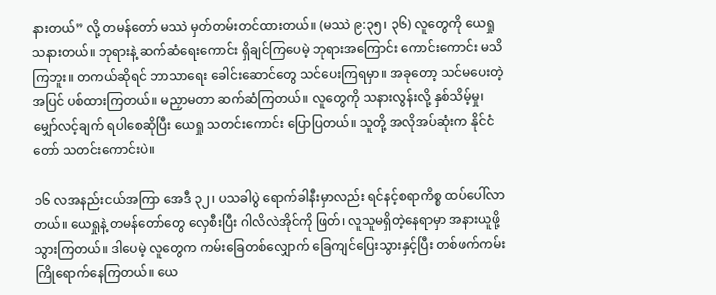နားတယ်” လို့ တမန်တော် မဿဲ မှတ်တမ်းတင်ထားတယ်။ (မဿဲ ၉:၃၅၊ ၃၆) လူတွေကို ယေရှု သနားတယ်။ ဘုရားနဲ့ ဆက်ဆံရေးကောင်း ရှိချင်ကြပေမဲ့ ဘုရားအကြောင်း ကောင်းကောင်း မသိကြဘူး။ တကယ်ဆိုရင် ဘာသာရေး ခေါင်းဆောင်တွေ သင်ပေးကြရမှာ။ အခုတော့ သင်မပေးတဲ့အပြင် ပစ်ထားကြတယ်။ မညှာမတာ ဆက်ဆံကြတယ်။ လူတွေကို သနားလွန်းလို့ နှစ်သိမ့်မှု၊ မျှော်လင့်ချက် ရပါစေဆိုပြီး ယေရှု သတင်းကောင်း ပြောပြတယ်။ သူတို့ အလိုအပ်ဆုံးက နိုင်ငံတော် သတင်းကောင်းပဲ။

၁၆ လအနည်းငယ်အကြာ အေဒီ ၃၂၊ ပသခါပွဲ ရောက်ခါနီးမှာလည်း ရင်နင့်စရာကိစ္စ ထပ်ပေါ်လာတယ်။ ယေရှုနဲ့ တမန်တော်တွေ လှေစီးပြီး ဂါလိလဲအိုင်ကို ဖြတ်၊ လူသူမရှိတဲ့နေရာမှာ အနားယူဖို့ သွားကြတယ်။ ဒါပေမဲ့ လူတွေက ကမ်းခြေတစ်လျှောက် ခြေကျင်ပြေးသွားနှင့်ပြီး တစ်ဖက်ကမ်း ကြိုရောက်နေကြတယ်။ ယေ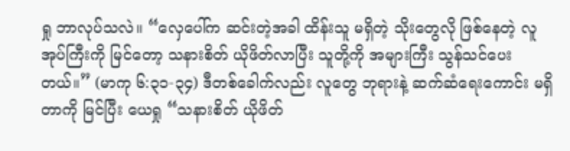ရှု ဘာလုပ်သလဲ။ “လှေပေါ်က ဆင်းတဲ့အခါ ထိန်းသူ မရှိတဲ့ သိုးတွေလို ဖြစ်နေတဲ့ လူအုပ်ကြီးကို မြင်တော့ သနားစိတ် ယိုဖိတ်လာပြီး သူတို့ကို အများကြီး သွန်သင်ပေးတယ်။” (မာကု ၆:၃၁-၃၄) ဒီတစ်ခေါက်လည်း လူတွေ ဘုရားနဲ့ ဆက်ဆံရေးကောင်း မရှိတာကို မြင်ပြီး ယေရှု “သနားစိတ် ယိုဖိတ်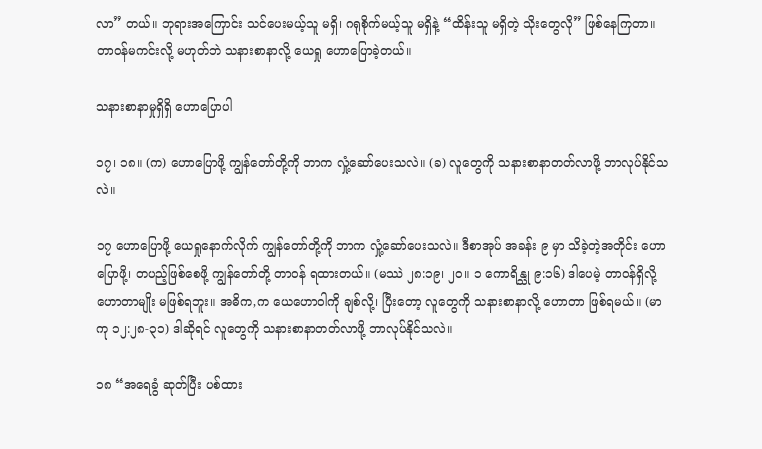လာ” တယ်။ ဘုရားအကြောင်း သင်ပေးမယ့်သူ မရှိ၊ ဂရုစိုက်မယ့်သူ မရှိနဲ့ “ထိန်းသူ မရှိတဲ့ သိုးတွေလို” ဖြစ်နေကြတာ။ တာဝန်မကင်းလို့ မဟုတ်ဘဲ သနားစာနာလို့ ယေရှု ဟောပြောခဲ့တယ်။

သနားစာနာမှုရှိရှိ ဟောပြောပါ

၁၇၊ ၁၈။ (က) ဟောပြောဖို့ ကျွန်တော်တို့ကို ဘာက လှုံ့ဆော်ပေးသလဲ။ (ခ) လူတွေကို သနားစာနာတတ်လာဖို့ ဘာလုပ်နိုင်သလဲ။

၁၇ ဟောပြောဖို့ ယေရှုနောက်လိုက် ကျွန်တော်တို့ကို ဘာက လှုံ့ဆော်ပေးသလဲ။ ဒီစာအုပ် အခန်း ၉ မှာ သိခဲ့တဲ့အတိုင်း ဟောပြောဖို့၊ တပည့်ဖြစ်စေဖို့ ကျွန်တော်တို့ တာဝန် ရထားတယ်။ (မဿဲ ၂၈:၁၉၊ ၂၀။ ၁ ကောရိန္သု ၉:၁၆) ဒါပေမဲ့ တာဝန်ရှိလို့ ဟောတာမျိုး မဖြစ်ရဘူး။ အဓိက,က ယေဟောဝါကို ချစ်လို့၊ ပြီးတော့ လူတွေကို သနားစာနာလို့ ဟောတာ ဖြစ်ရမယ်။ (မာကု ၁၂:၂၈-၃၁) ဒါဆိုရင် လူတွေကို သနားစာနာတတ်လာဖို့ ဘာလုပ်နိုင်သလဲ။

၁၈ “အရေခွံ ဆုတ်ပြီး ပစ်ထား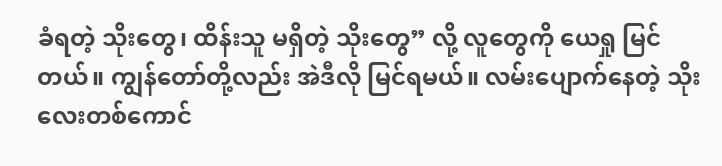ခံရတဲ့ သိုးတွေ၊ ထိန်းသူ မရှိတဲ့ သိုးတွေ” လို့ လူတွေကို ယေရှု မြင်တယ်။ ကျွန်တော်တို့လည်း အဲဒီလို မြင်ရမယ်။ လမ်းပျောက်နေတဲ့ သိုးလေးတစ်ကောင်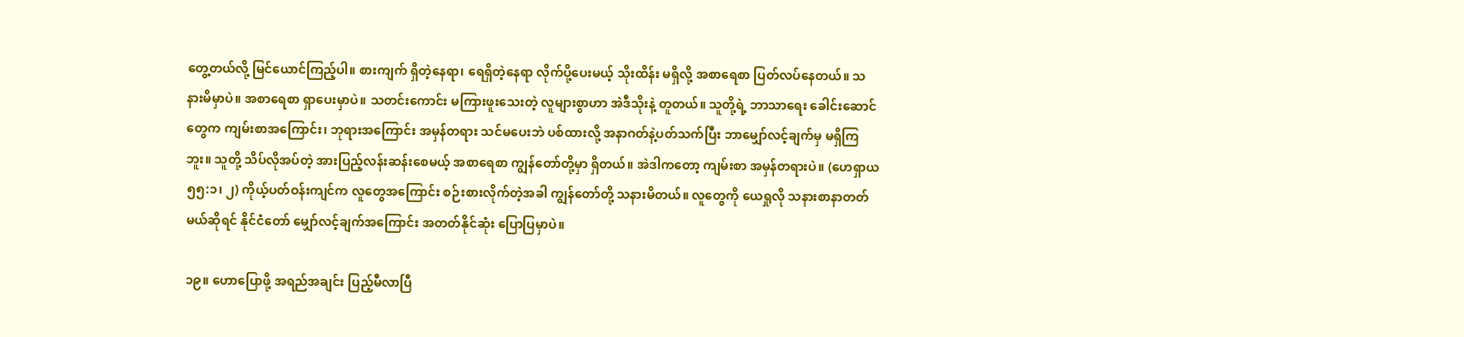တွေ့တယ်လို့ မြင်ယောင်ကြည့်ပါ။ စားကျက် ရှိတဲ့နေရာ၊ ရေရှိတဲ့နေရာ လိုက်ပို့ပေးမယ့် သိုးထိန်း မရှိလို့ အစာရေစာ ပြတ်လပ်နေတယ်။ သနားမိမှာပဲ။ အစာရေစာ ရှာပေးမှာပဲ။ သတင်းကောင်း မကြားဖူးသေးတဲ့ လူများစွာဟာ အဲဒီသိုးနဲ့ တူတယ်။ သူတို့ရဲ့ ဘာသာရေး ခေါင်းဆောင်တွေက ကျမ်းစာအကြောင်း၊ ဘုရားအကြောင်း အမှန်တရား သင်မပေးဘဲ ပစ်ထားလို့ အနာဂတ်နဲ့ပတ်သက်ပြီး ဘာမျှော်လင့်ချက်မှ မရှိကြဘူး။ သူတို့ သိပ်လိုအပ်တဲ့ အားပြည့်လန်းဆန်းစေမယ့် အစာရေစာ ကျွန်တော်တို့မှာ ရှိတယ်။ အဲဒါကတော့ ကျမ်းစာ အမှန်တရားပဲ။ (ဟေရှာယ ၅၅:၁၊ ၂) ကိုယ့်ပတ်ဝန်းကျင်က လူတွေအကြောင်း စဉ်းစားလိုက်တဲ့အခါ ကျွန်တော်တို့ သနားမိတယ်။ လူတွေကို ယေရှုလို သနားစာနာတတ်မယ်ဆိုရင် နိုင်ငံတော် မျှော်လင့်ချက်အကြောင်း အတတ်နိုင်ဆုံး ပြောပြမှာပဲ။

၁၉။ ဟောပြောဖို့ အရည်အချင်း ပြည့်မီလာပြီ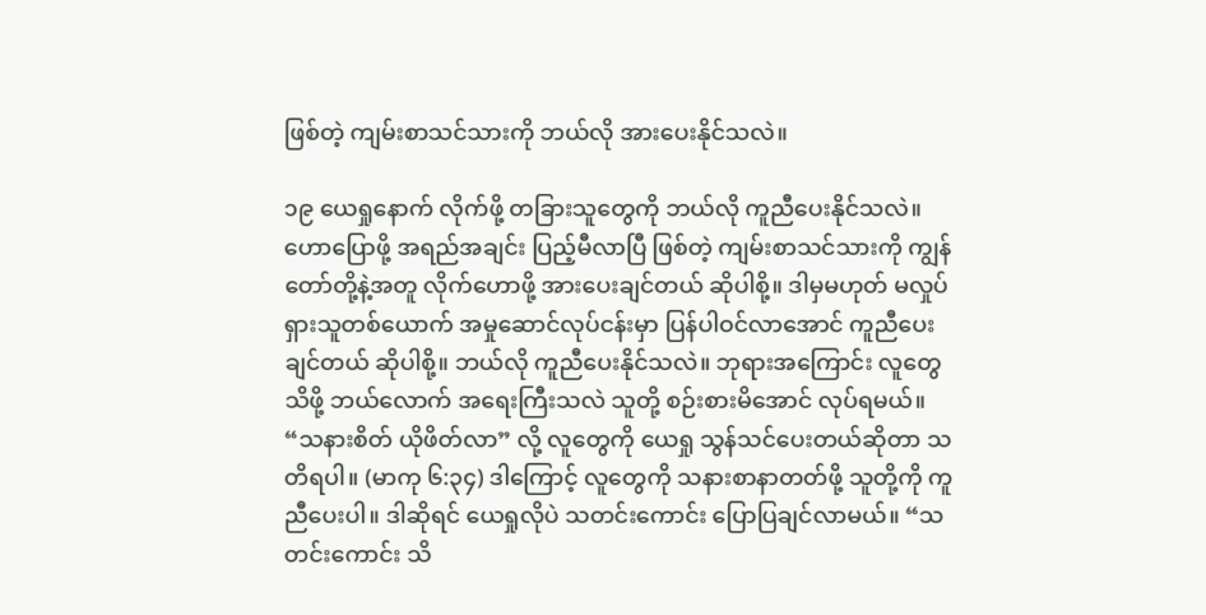ဖြစ်တဲ့ ကျမ်းစာသင်သားကို ဘယ်လို အားပေးနိုင်သလဲ။

၁၉ ယေရှုနောက် လိုက်ဖို့ တခြားသူတွေကို ဘယ်လို ကူညီပေးနိုင်သလဲ။ ဟောပြောဖို့ အရည်အချင်း ပြည့်မီလာပြီ ဖြစ်တဲ့ ကျမ်းစာသင်သားကို ကျွန်တော်တို့နဲ့အတူ လိုက်ဟောဖို့ အားပေးချင်တယ် ဆိုပါစို့။ ဒါမှမဟုတ် မလှုပ်ရှားသူတစ်ယောက် အမှုဆောင်လုပ်ငန်းမှာ ပြန်ပါဝင်လာအောင် ကူညီပေးချင်တယ် ဆိုပါစို့။ ဘယ်လို ကူညီပေးနိုင်သလဲ။ ဘုရားအကြောင်း လူတွေ သိဖို့ ဘယ်လောက် အရေးကြီးသလဲ သူတို့ စဉ်းစားမိအောင် လုပ်ရမယ်။ “သနားစိတ် ယိုဖိတ်လာ” လို့ လူတွေကို ယေရှု သွန်သင်ပေးတယ်ဆိုတာ သတိရပါ။ (မာကု ၆:၃၄) ဒါကြောင့် လူတွေကို သနားစာနာတတ်ဖို့ သူတို့ကို ကူညီပေးပါ။ ဒါဆိုရင် ယေရှုလိုပဲ သတင်းကောင်း ပြောပြချင်လာမယ်။ “သတင်းကောင်း သိ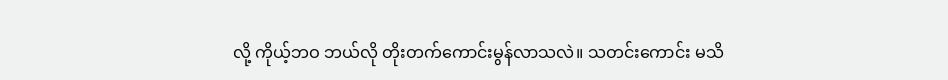လို့ ကိုယ့်ဘဝ ဘယ်လို တိုးတက်ကောင်းမွန်လာသလဲ။ သတင်းကောင်း မသိ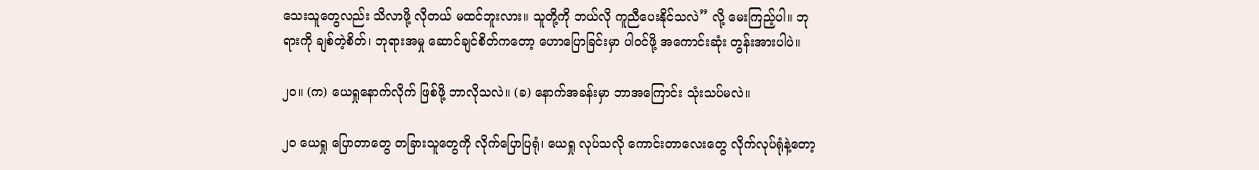သေးသူတွေလည်း သိလာဖို့ လိုတယ် မထင်ဘူးလား။ သူတို့ကို ဘယ်လို ကူညီပေးနိုင်သလဲ” လို့ မေးကြည့်ပါ။ ဘုရားကို ချစ်တဲ့စိတ်၊ ဘုရားအမှု ဆောင်ချင်စိတ်ကတော့ ဟောပြောခြင်းမှာ ပါဝင်ဖို့ အကောင်းဆုံး တွန်းအားပါပဲ။

၂၀။ (က) ယေရှုနောက်လိုက် ဖြစ်ဖို့ ဘာလိုသလဲ။ (ခ) နောက်အခန်းမှာ ဘာအကြောင်း သုံးသပ်မလဲ။

၂၀ ယေရှု ပြောတာတွေ တခြားသူတွေကို လိုက်ပြောပြရုံ၊ ယေရှု လုပ်သလို ကောင်းတာလေးတွေ လိုက်လုပ်ရုံနဲ့တော့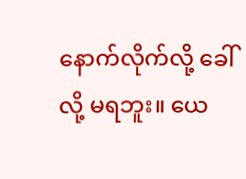နောက်လိုက်လို့ ခေါ်လို့ မရဘူး။ ယေ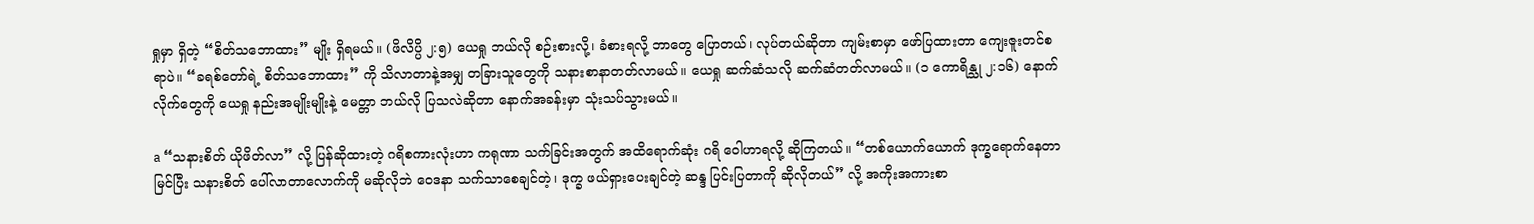ရှုမှာ ရှိတဲ့ “စိတ်သဘောထား” မျိုး ရှိရမယ်။ (ဖိလိပ္ပိ ၂:၅) ယေရှု ဘယ်လို စဉ်းစားလို့၊ ခံစားရလို့ ဘာတွေ ပြောတယ်၊ လုပ်တယ်ဆိုတာ ကျမ်းစာမှာ ဖော်ပြထားတာ ကျေးဇူးတင်စရာပဲ။ “ခရစ်တော်ရဲ့ စိတ်သဘောထား” ကို သိလာတာနဲ့အမျှ တခြားသူတွေကို သနားစာနာတတ်လာမယ်။ ယေရှု ဆက်ဆံသလို ဆက်ဆံတတ်လာမယ်။ (၁ ကောရိန္သု ၂:၁၆) နောက်လိုက်တွေကို ယေရှု နည်းအမျိုးမျိုးနဲ့ မေတ္တာ ဘယ်လို ပြသလဲဆိုတာ နောက်အခန်းမှာ သုံးသပ်သွားမယ်။

a “သနားစိတ် ယိုဖိတ်လာ” လို့ ပြန်ဆိုထားတဲ့ ဂရိစကားလုံးဟာ ကရုဏာ သက်ခြင်းအတွက် အထိရောက်ဆုံး ဂရိ ဝေါဟာရလို့ ဆိုကြတယ်။ “တစ်ယောက်ယောက် ဒုက္ခရောက်နေတာ မြင်ပြီး သနားစိတ် ပေါ်လာတာလောက်ကို မဆိုလိုဘဲ ဝေဒနာ သက်သာစေချင်တဲ့၊ ဒုက္ခ ဖယ်ရှားပေးချင်တဲ့ ဆန္ဒ ပြင်းပြတာကို ဆိုလိုတယ်” လို့ အကိုးအကားစာ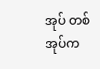အုပ် တစ်အုပ်က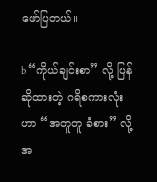ဖော်ပြတယ်။

b “ကိုယ်ချင်းစာ” လို့ ပြန်ဆိုထားတဲ့ ဂရိစကားလုံးဟာ “အတူတူ ခံစား” လို့ အ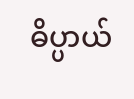ဓိပ္ပာယ်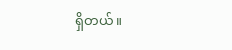ရှိတယ်။